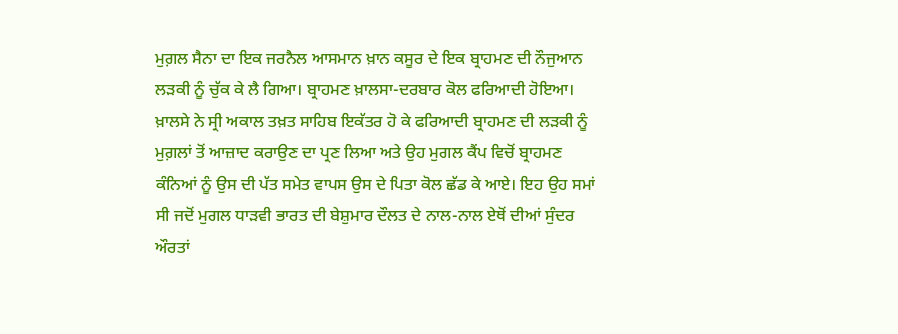ਮੁਗ਼ਲ ਸੈਨਾ ਦਾ ਇਕ ਜਰਨੈਲ ਆਸਮਾਨ ਖ਼ਾਨ ਕਸੂਰ ਦੇ ਇਕ ਬ੍ਰਾਹਮਣ ਦੀ ਨੌਜੁਆਨ ਲੜਕੀ ਨੂੰ ਚੁੱਕ ਕੇ ਲੈ ਗਿਆ। ਬ੍ਰਾਹਮਣ ਖ਼ਾਲਸਾ-ਦਰਬਾਰ ਕੋਲ ਫਰਿਆਦੀ ਹੋਇਆ। ਖ਼ਾਲਸੇ ਨੇ ਸ੍ਰੀ ਅਕਾਲ ਤਖ਼ਤ ਸਾਹਿਬ ਇਕੱਤਰ ਹੋ ਕੇ ਫਰਿਆਦੀ ਬ੍ਰਾਹਮਣ ਦੀ ਲੜਕੀ ਨੂੰ ਮੁਗ਼ਲਾਂ ਤੋਂ ਆਜ਼ਾਦ ਕਰਾਉਣ ਦਾ ਪ੍ਰਣ ਲਿਆ ਅਤੇ ਉਹ ਮੁਗਲ ਕੈਂਪ ਵਿਚੋਂ ਬ੍ਰਾਹਮਣ ਕੰਨਿਆਂ ਨੂੰ ਉਸ ਦੀ ਪੱਤ ਸਮੇਤ ਵਾਪਸ ਉਸ ਦੇ ਪਿਤਾ ਕੋਲ ਛੱਡ ਕੇ ਆਏ। ਇਹ ਉਹ ਸਮਾਂ ਸੀ ਜਦੋਂ ਮੁਗਲ ਧਾੜਵੀ ਭਾਰਤ ਦੀ ਬੇਸ਼ੁਮਾਰ ਦੌਲਤ ਦੇ ਨਾਲ-ਨਾਲ ਏਥੋਂ ਦੀਆਂ ਸੁੰਦਰ ਔਰਤਾਂ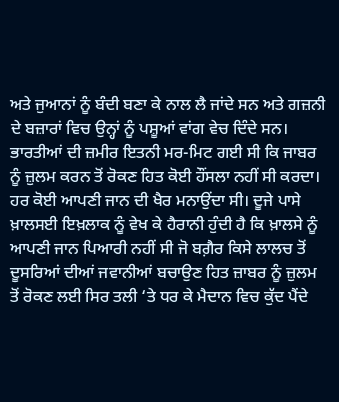ਅਤੇ ਜੁਆਨਾਂ ਨੂੰ ਬੰਦੀ ਬਣਾ ਕੇ ਨਾਲ ਲੈ ਜਾਂਦੇ ਸਨ ਅਤੇ ਗਜ਼ਨੀ ਦੇ ਬਜ਼ਾਰਾਂ ਵਿਚ ਉਨ੍ਹਾਂ ਨੂੰ ਪਸ਼ੂਆਂ ਵਾਂਗ ਵੇਚ ਦਿੰਦੇ ਸਨ। ਭਾਰਤੀਆਂ ਦੀ ਜ਼ਮੀਰ ਇਤਨੀ ਮਰ-ਮਿਟ ਗਈ ਸੀ ਕਿ ਜਾਬਰ ਨੂੰ ਜ਼ੁਲਮ ਕਰਨ ਤੋਂ ਰੋਕਣ ਹਿਤ ਕੋਈ ਹੌਂਸਲਾ ਨਹੀਂ ਸੀ ਕਰਦਾ। ਹਰ ਕੋਈ ਆਪਣੀ ਜਾਨ ਦੀ ਖੈਰ ਮਨਾਉਂਦਾ ਸੀ। ਦੂਜੇ ਪਾਸੇ ਖ਼ਾਲਸਈ ਇਖ਼ਲਾਕ ਨੂੰ ਵੇਖ ਕੇ ਹੈਰਾਨੀ ਹੁੰਦੀ ਹੈ ਕਿ ਖ਼ਾਲਸੇ ਨੂੰ ਆਪਣੀ ਜਾਨ ਪਿਆਰੀ ਨਹੀਂ ਸੀ ਜੋ ਬਗ਼ੈਰ ਕਿਸੇ ਲਾਲਚ ਤੋਂ ਦੂਸਰਿਆਂ ਦੀਆਂ ਜਵਾਨੀਆਂ ਬਚਾਉਣ ਹਿਤ ਜ਼ਾਬਰ ਨੂੰ ਜ਼ੁਲਮ ਤੋਂ ਰੋਕਣ ਲਈ ਸਿਰ ਤਲੀ ‘ਤੇ ਧਰ ਕੇ ਮੈਦਾਨ ਵਿਚ ਕੁੱਦ ਪੈਂਦੇ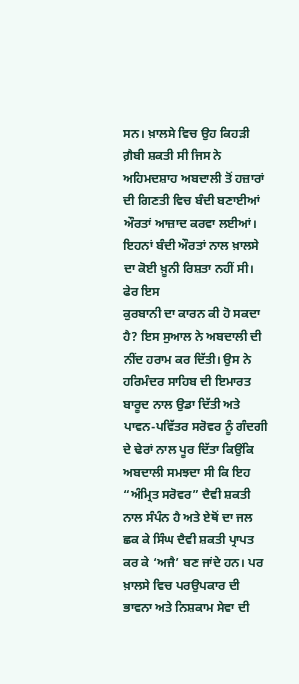ਸਨ। ਖ਼ਾਲਸੇ ਵਿਚ ਉਹ ਕਿਹੜੀ ਗ਼ੈਬੀ ਸ਼ਕਤੀ ਸੀ ਜਿਸ ਨੇ ਅਹਿਮਦਸ਼ਾਹ ਅਬਦਾਲੀ ਤੋਂ ਹਜ਼ਾਰਾਂ ਦੀ ਗਿਣਤੀ ਵਿਚ ਬੰਦੀ ਬਣਾਈਆਂ ਔਰਤਾਂ ਆਜ਼ਾਦ ਕਰਵਾ ਲਈਆਂ। ਇਹਨਾਂ ਬੰਦੀ ਔਰਤਾਂ ਨਾਲ ਖ਼ਾਲਸੇ ਦਾ ਕੋਈ ਖ਼ੂਨੀ ਰਿਸ਼ਤਾ ਨਹੀਂ ਸੀ। ਫੇਰ ਇਸ
ਕੁਰਬਾਨੀ ਦਾ ਕਾਰਨ ਕੀ ਹੋ ਸਕਦਾ ਹੈ? ਇਸ ਸੁਆਲ ਨੇ ਅਬਦਾਲੀ ਦੀ ਨੀਂਦ ਹਰਾਮ ਕਰ ਦਿੱਤੀ। ਉਸ ਨੇ ਹਰਿਮੰਦਰ ਸਾਹਿਬ ਦੀ ਇਮਾਰਤ ਬਾਰੂਦ ਨਾਲ ਉਡਾ ਦਿੱਤੀ ਅਤੇ ਪਾਵਨ-ਪਵਿੱਤਰ ਸਰੋਵਰ ਨੂੰ ਗੰਦਗੀ ਦੇ ਢੇਰਾਂ ਨਾਲ ਪੂਰ ਦਿੱਤਾ ਕਿਉਂਕਿ ਅਬਦਾਲੀ ਸਮਝਦਾ ਸੀ ਕਿ ਇਹ “ਅੰਮ੍ਰਿਤ ਸਰੋਵਰ” ਦੈਵੀ ਸ਼ਕਤੀ ਨਾਲ ਸੰਪੰਨ ਹੈ ਅਤੇ ਏਥੋਂ ਦਾ ਜਲ ਛਕ ਕੇ ਸਿੰਘ ਦੈਵੀ ਸ਼ਕਤੀ ਪ੍ਰਾਪਤ ਕਰ ਕੇ ‘ਅਜੈ’ ਬਣ ਜਾਂਦੇ ਹਨ। ਪਰ ਖ਼ਾਲਸੇ ਵਿਚ ਪਰਉਪਕਾਰ ਦੀ ਭਾਵਨਾ ਅਤੇ ਨਿਸ਼ਕਾਮ ਸੇਵਾ ਦੀ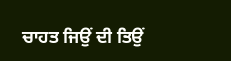ਚਾਹਤ ਜਿਉਂ ਦੀ ਤਿਉਂ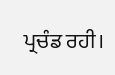ਪ੍ਰਚੰਡ ਰਹੀ।